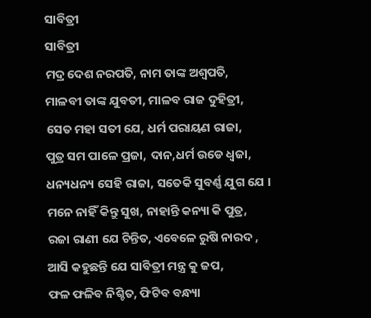ସାବିତ୍ରୀ
ସାବିତ୍ରୀ
ମଦ୍ର ଦେଶ ନରପତି, ନାମ ତାଙ୍କ ଅଶ୍ଵପତି,
ମାଳବୀ ତାଙ୍କ ଯୁବତୀ, ମାଳବ ରାଜ ଦୁହିତ୍ରୀ,
ସେତ ମହା ସତୀ ଯେ, ଧର୍ମ ପରାୟଣ ରାଜା,
ପୁତ୍ର ସମ ପାଳେ ପ୍ରଜା, ଦାନ,ଧର୍ମ ଉଡେ ଧ୍ଵଜା,
ଧନ୍ୟଧନ୍ୟ ସେହି ରାଜା, ସତେକି ସୁବର୍ଣ୍ଣ ଯୁଗ ଯେ ।
ମନେ ନାହିଁ କିନ୍ତୁ ସୁଖ, ନାହାନ୍ତି କନ୍ୟା କି ପୁତ୍ର,
ରଜା ରାଣୀ ଯେ ଚିନ୍ତିତ, ଏବେଳେ ରୁଷି ନାରଦ ,
ଆସି କହୁଛନ୍ତି ଯେ ସାବିତ୍ରୀ ମନ୍ତ୍ର କୁ ଜପ,
ଫଳ ଫଳିବ ନିଶ୍ଚିତ, ଫିଟିବ ବନ୍ଧ୍ୟା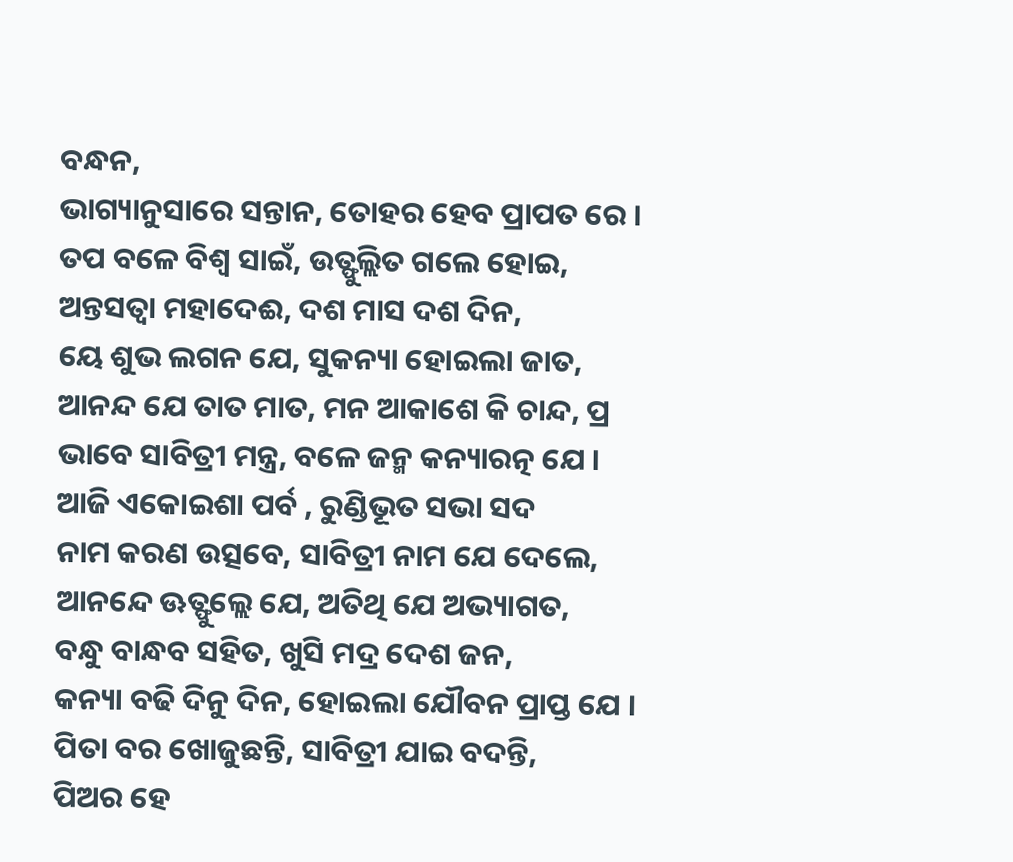ବନ୍ଧନ,
ଭାଗ୍ୟାନୁସାରେ ସନ୍ତାନ, ତୋହର ହେବ ପ୍ରାପତ ରେ ।
ତପ ବଳେ ବିଶ୍ଵ ସାଇଁ, ଉତ୍ଫୁଲ୍ଲିତ ଗଲେ ହୋଇ,
ଅନ୍ତସତ୍ଵା ମହାଦେଈ, ଦଶ ମାସ ଦଶ ଦିନ,
ୟେ ଶୁଭ ଲଗନ ଯେ, ସୁକନ୍ୟା ହୋଇଲା ଜାତ,
ଆନନ୍ଦ ଯେ ତାତ ମାତ, ମନ ଆକାଶେ କି ଚାନ୍ଦ, ପ୍ର
ଭାବେ ସାବିତ୍ରୀ ମନ୍ତ୍ର, ବଳେ ଜନ୍ମ କନ୍ୟାରତ୍ନ ଯେ ।
ଆଜି ଏକୋଇଶା ପର୍ବ , ରୁଣ୍ଡିଭୂତ ସଭା ସଦ
ନାମ କରଣ ଉତ୍ସବେ, ସାବିତ୍ରୀ ନାମ ଯେ ଦେଲେ,
ଆନନ୍ଦେ ଊତ୍ଫୁଲ୍ଲେ ଯେ, ଅତିଥି ଯେ ଅଭ୍ୟାଗତ,
ବନ୍ଧୁ ବାନ୍ଧବ ସହିତ, ଖୁସି ମଦ୍ର ଦେଶ ଜନ,
କନ୍ୟା ବଢି ଦିନୁ ଦିନ, ହୋଇଲା ଯୌବନ ପ୍ରାପ୍ତ ଯେ ।
ପିତା ବର ଖୋଜୁଛନ୍ତି, ସାବିତ୍ରୀ ଯାଇ ବଦନ୍ତି,
ପିଅର ହେ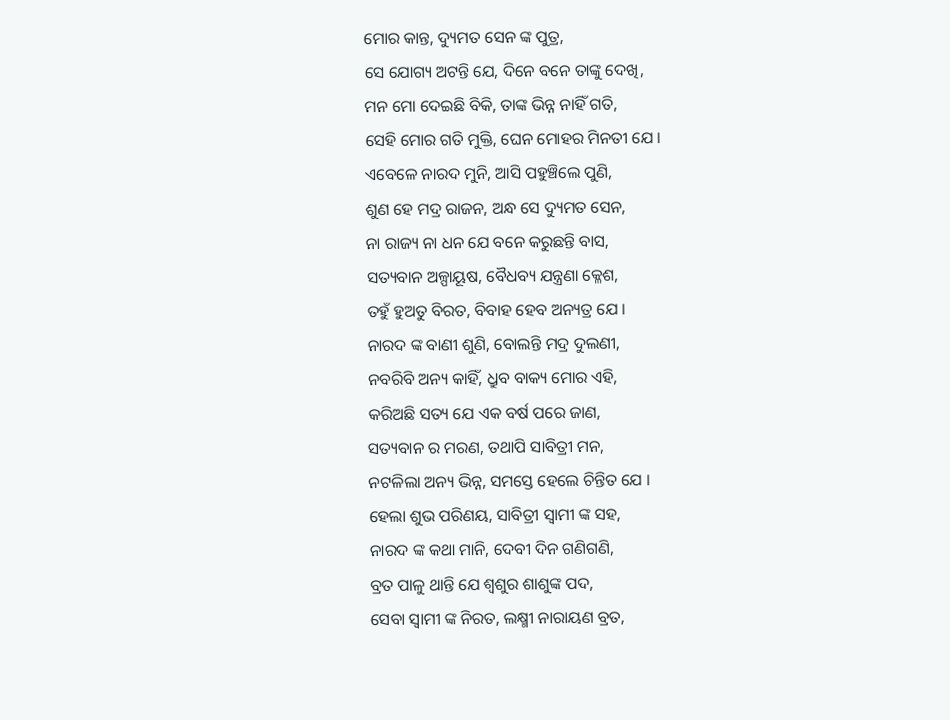ମୋର କାନ୍ତ, ଦ୍ୟୁମତ ସେନ ଙ୍କ ପୁତ୍ର,
ସେ ଯୋଗ୍ୟ ଅଟନ୍ତି ଯେ, ଦିନେ ବନେ ତାଙ୍କୁ ଦେଖି,
ମନ ମୋ ଦେଇଛି ବିକି, ତାଙ୍କ ଭିନ୍ନ ନାହିଁ ଗତି,
ସେହି ମୋର ଗତି ମୁକ୍ତି, ଘେନ ମୋହର ମିନତୀ ଯେ ।
ଏବେଳେ ନାରଦ ମୁନି, ଆସି ପହୁଞ୍ଚିଲେ ପୁଣି,
ଶୁଣ ହେ ମଦ୍ର ରାଜନ, ଅନ୍ଧ ସେ ଦ୍ୟୁମତ ସେନ,
ନା ରାଜ୍ୟ ନା ଧନ ଯେ ବନେ କରୁଛନ୍ତି ବାସ,
ସତ୍ୟବାନ ଅଳ୍ପାୟୂଷ, ବୈଧବ୍ୟ ଯନ୍ତ୍ରଣା କ୍ଳେଶ,
ତହୁଁ ହୁଅତୁ ବିରତ, ବିବାହ ହେବ ଅନ୍ୟତ୍ର ଯେ ।
ନାରଦ ଙ୍କ ବାଣୀ ଶୁଣି, ବୋଲନ୍ତି ମଦ୍ର ଦୁଲଣୀ,
ନବରିବି ଅନ୍ୟ କାହିଁ, ଧ୍ରୁବ ବାକ୍ୟ ମୋର ଏହି,
କରିଅଛି ସତ୍ୟ ଯେ ଏକ ବର୍ଷ ପରେ ଜାଣ,
ସତ୍ୟବାନ ର ମରଣ, ତଥାପି ସାବିତ୍ରୀ ମନ,
ନଟଳିଲା ଅନ୍ୟ ଭିନ୍ନ, ସମସ୍ତେ ହେଲେ ଚିନ୍ତିତ ଯେ ।
ହେଲା ଶୁଭ ପରିଣୟ, ସାବିତ୍ରୀ ସ୍ଵାମୀ ଙ୍କ ସହ,
ନାରଦ ଙ୍କ କଥା ମାନି, ଦେବୀ ଦିନ ଗଣିଗଣି,
ବ୍ରତ ପାଳୁ ଥାନ୍ତି ଯେ ଶ୍ଵଶୁର ଶାଶୁଙ୍କ ପଦ,
ସେବା ସ୍ଵାମୀ ଙ୍କ ନିରତ, ଲକ୍ଷ୍ମୀ ନାରାୟଣ ବ୍ରତ,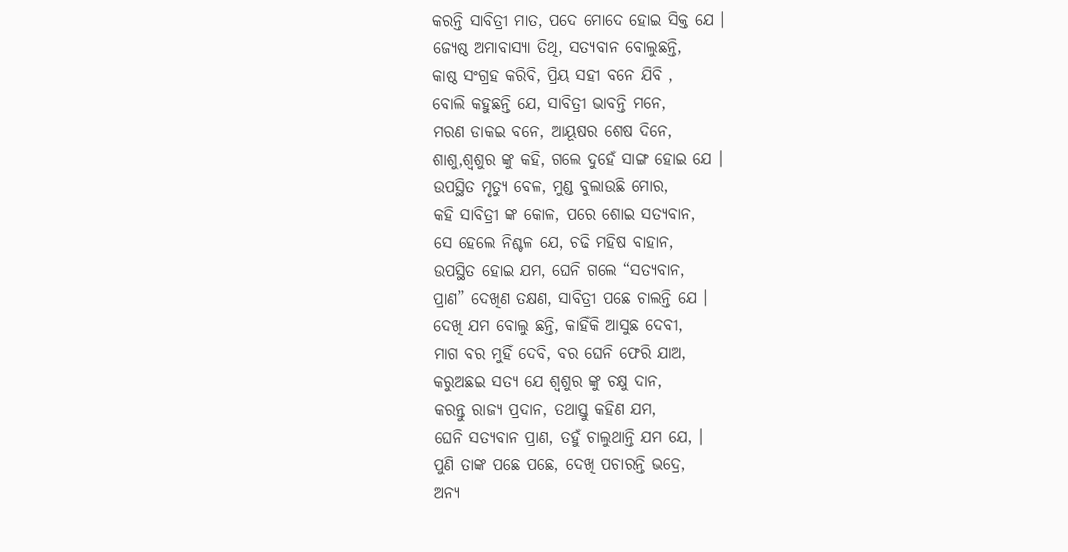କରନ୍ତି ସାବିତ୍ରୀ ମାତ, ପଦେ ମୋଦେ ହୋଇ ସିକ୍ତ ଯେ ।
ଜ୍ୟେଷ୍ଠ ଅମାବାସ୍ୟା ତିଥି, ସତ୍ୟବାନ ବୋଲୁଛନ୍ତି,
କାଷ୍ଠ ସଂଗ୍ରହ କରିବି, ପ୍ରିୟ ସହୀ ବନେ ଯିବି ,
ବୋଲି କହୁଛନ୍ତି ଯେ, ସାବିତ୍ରୀ ଭାବନ୍ତି ମନେ,
ମରଣ ଡାକଇ ବନେ, ଆୟୂଷର ଶେଷ ଦିନେ,
ଶାଶୁ,ଶ୍ଵଶୁର ଙ୍କୁ କହି, ଗଲେ ଦୁହେଁ ସାଙ୍ଗ ହୋଇ ଯେ ।
ଉପସ୍ଥିତ ମୃତ୍ୟୁ ବେଳ, ମୁଣ୍ଡ ବୁଲାଉଛି ମୋର,
କହି ସାବିତ୍ରୀ ଙ୍କ କୋଳ, ପରେ ଶୋଇ ସତ୍ୟବାନ,
ସେ ହେଲେ ନିଶ୍ଚଳ ଯେ, ଚଢି ମହିଷ ବାହାନ,
ଉପସ୍ଥିତ ହୋଇ ଯମ, ଘେନି ଗଲେ “ସତ୍ୟବାନ,
ପ୍ରାଣ” ଦେଖିଣ ତକ୍ଷଣ, ସାବିତ୍ରୀ ପଛେ ଚାଲନ୍ତି ଯେ ।
ଦେଖି ଯମ ବୋଲୁ ଛନ୍ତି, କାହିଁକି ଆସୁଛ ଦେବୀ,
ମାଗ ବର ମୁହିଁ ଦେବି, ବର ଘେନି ଫେରି ଯାଅ,
କରୁଅଛଇ ସତ୍ୟ ଯେ ଶ୍ଵଶୁର ଙ୍କୁ ଚକ୍ଷୁ ଦାନ,
କରନ୍ତୁ ରାଜ୍ୟ ପ୍ରଦାନ, ତଥାସ୍ତୁ କହିଣ ଯମ,
ଘେନି ସତ୍ୟବାନ ପ୍ରାଣ, ତହୁଁ ଚାଲୁଥାନ୍ତି ଯମ ଯେ, ।
ପୁଣି ତାଙ୍କ ପଛେ ପଛେ, ଦେଖି ପଚାରନ୍ତି ଭଦ୍ରେ,
ଅନ୍ୟ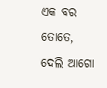ଏକ ବର ତୋତେ, ଦେଲି ଆଗୋ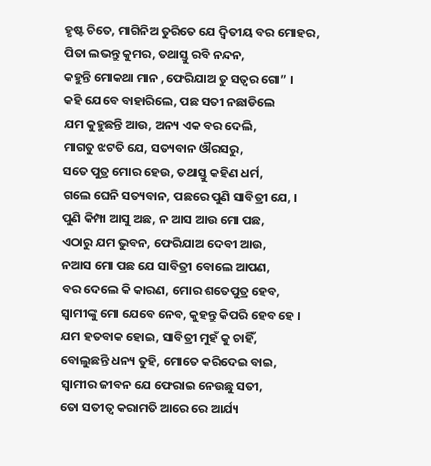ହୃଷ୍ଟ ଚିତେ, ମାଗିନିଅ ତୁରିତେ ଯେ ଦ୍ଵିତୀୟ ବର ମୋହର,
ପିତା ଲଭନ୍ତୁ କୁମର, ତଥାସ୍ତୁ ରବି ନନ୍ଦନ,
କହୁନ୍ତି ମୋକଥା ମାନ ,ଫେରିଯାଅ ତୁ ସତ୍ଵର ଗୋ” ।
କହି ଯେବେ ବାହାରିଲେ, ପଛ ସତୀ ନଛାଡିଲେ
ଯମ କୁହୁଛନ୍ତି ଆଉ, ଅନ୍ୟ ଏକ ବର ଦେଲି,
ମାଗତୁ ଝଟତି ଯେ, ସତ୍ୟବାନ ଔରସରୁ,
ସତେ ପୁତ୍ର ମୋର ହେଉ, ତଥାସ୍ତୁ କହିଣ ଧର୍ମ,
ଗଲେ ଘେନି ସତ୍ୟବାନ, ପଛରେ ପୁଣି ସାବିତ୍ରୀ ଯେ, ।
ପୁଣି କିମ୍ପା ଆସୁ ଅଛ, ନ ଆସ ଆଉ ମୋ ପଛ,
ଏଠାରୁ ଯମ ଭୁବନ, ଫେରିଯାଅ ଦେବୀ ଆଉ,
ନଆସ ମୋ ପଛ ଯେ ସାବିତ୍ରୀ ବୋଲେ ଆପଣ,
ବର ଦେଲେ କି କାରଣ, ମୋର ଶତେପୁତ୍ର ହେବ,
ସ୍ଵାମୀଙ୍କୁ ମୋ ଯେବେ ନେବ, କୁହନ୍ତୁ କିପରି ହେବ ହେ ।
ଯମ ହତବାକ ହୋଇ, ସାବିତ୍ରୀ ମୁହଁ କୁ ଚାହିଁ,
ବୋଲୁଛନ୍ତି ଧନ୍ୟ ତୁହି, ମୋତେ କରିଦେଇ ବାଇ,
ସ୍ଵାମୀର ଜୀବନ ଯେ ଫେରାଇ ନେଉଛୁ ସତୀ,
ତୋ ସତୀତ୍ଵ କରାମତି ଆରେ ରେ ଆର୍ଯ୍ୟ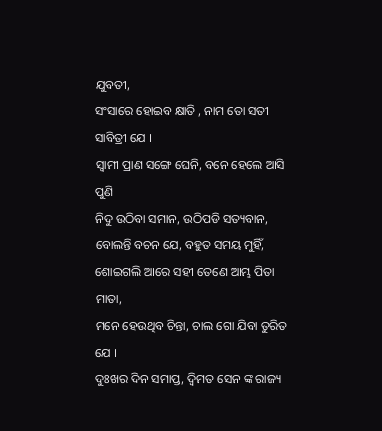ଯୁବତୀ,
ସଂସାରେ ହୋଇବ କ୍ଷାତି , ନାମ ତୋ ସତୀ ସାବିତ୍ରୀ ଯେ ।
ସ୍ଵାମୀ ପ୍ରାଣ ସଙ୍ଗେ ଘେନି, ବନେ ହେଲେ ଆସି ପୁଣି
ନିଦୁ ଉଠିବା ସମାନ, ଉଠିପଡି ସତ୍ୟବାନ,
ବୋଲନ୍ତି ବଚନ ଯେ, ବହୁତ ସମୟ ମୁହିଁ,
ଶୋଇଗଲି ଆରେ ସହୀ ତେଣେ ଆମ୍ଭ ପିତା ମାତା,
ମନେ ହେଉଥିବ ଚିନ୍ତା, ଚାଲ ଗୋ ଯିବା ତୁରିତ ଯେ ।
ଦୁଃଖର ଦିନ ସମାପ୍ତ, ଦ୍ଵିମତ ସେନ ଙ୍କ ରାଜ୍ୟ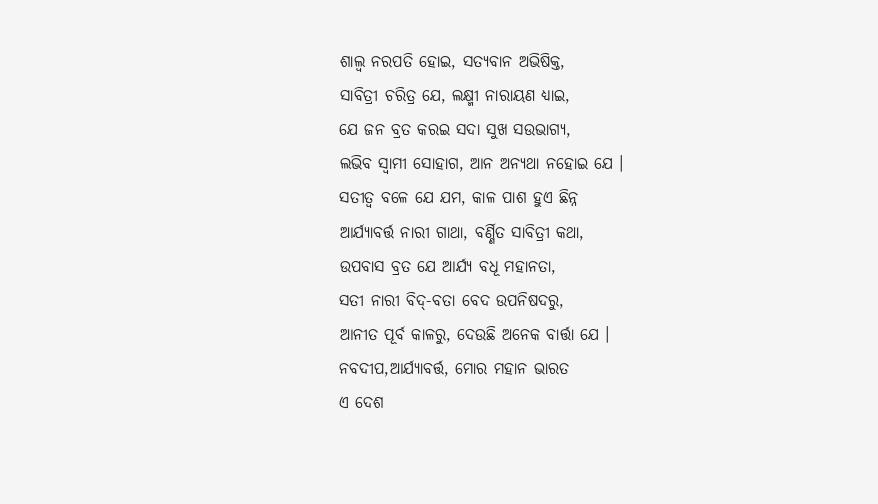ଶାଲ୍ଵ ନରପତି ହୋଇ, ସତ୍ୟବାନ ଅଭିଷିକ୍ତ,
ସାବିତ୍ରୀ ଚରିତ୍ର ଯେ, ଲକ୍ଷ୍ମୀ ନାରାୟଣ ଧ୍ୟାଇ,
ଯେ ଜନ ବ୍ରତ କରଇ ସଦା ସୁଖ ସଉଭାଗ୍ୟ,
ଲଭିବ ସ୍ଵାମୀ ସୋହାଗ, ଆନ ଅନ୍ୟଥା ନହୋଇ ଯେ ।
ସତୀତ୍ଵ ବଳେ ଯେ ଯମ, କାଳ ପାଶ ହୁଏ ଛିନ୍ନ
ଆର୍ଯ୍ୟାବର୍ତ୍ତ ନାରୀ ଗାଥା, ବର୍ଣ୍ଣିତ ସାବିତ୍ରୀ କଥା,
ଉପବାସ ବ୍ରତ ଯେ ଆର୍ଯ୍ୟ ବଧୂ ମହାନତା,
ସତୀ ନାରୀ ବିଦ୍-ବତା ବେଦ ଉପନିଷଦରୁ,
ଆନୀତ ପୂର୍ବ କାଳରୁ, ଦେଉଛି ଅନେକ ବାର୍ତ୍ତା ଯେ ।
ନବଦୀପ,ଆର୍ଯ୍ୟାବର୍ତ୍ତ, ମୋର ମହାନ ଭାରତ
ଏ ଦେଶ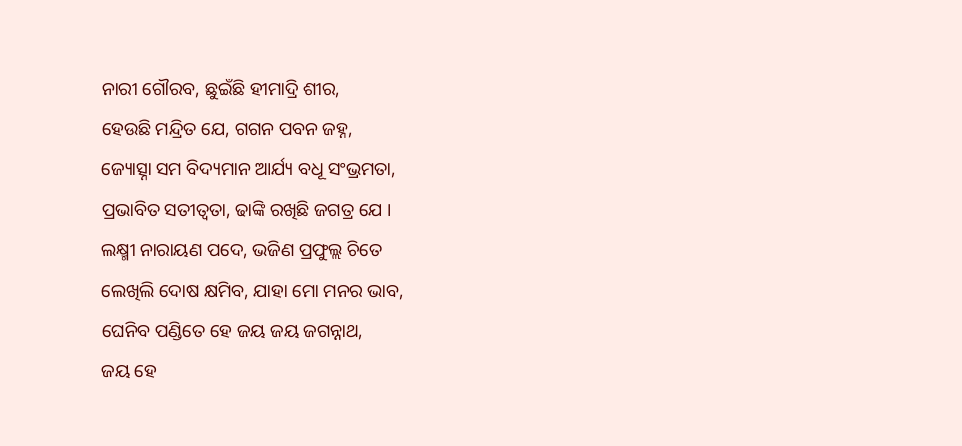ନାରୀ ଗୌରବ, ଛୁଇଁଛି ହୀମାଦ୍ରି ଶୀର,
ହେଉଛି ମନ୍ଦ୍ରିତ ଯେ, ଗଗନ ପବନ ଜହ୍ନ,
ଜ୍ୟୋତ୍ସ୍ନା ସମ ବିଦ୍ୟମାନ ଆର୍ଯ୍ୟ ବଧୂ ସଂଭ୍ରମତା,
ପ୍ରଭାବିତ ସତୀତ୍ଵତା, ଢାଙ୍କି ରଖିଛି ଜଗତ୍ର ଯେ ।
ଲକ୍ଷ୍ମୀ ନାରାୟଣ ପଦେ, ଭଜିଣ ପ୍ରଫୁଲ୍ଲ ଚିତେ
ଲେଖିଲି ଦୋଷ କ୍ଷମିବ, ଯାହା ମୋ ମନର ଭାବ,
ଘେନିବ ପଣ୍ଡିତେ ହେ ଜୟ ଜୟ ଜଗନ୍ନାଥ,
ଜୟ ହେ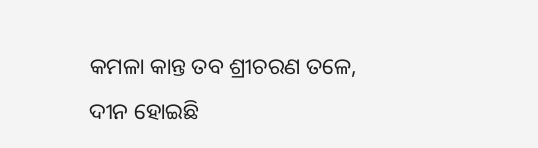କମଳା କାନ୍ତ ତବ ଶ୍ରୀଚରଣ ତଳେ,
ଦୀନ ହୋଇଛି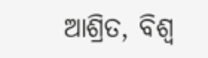ଆଶ୍ରିତ, ବିଶ୍ଵ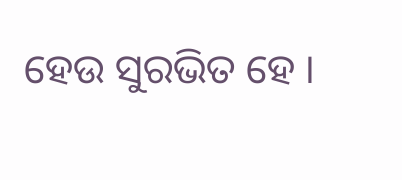ହେଉ ସୁରଭିତ ହେ ।